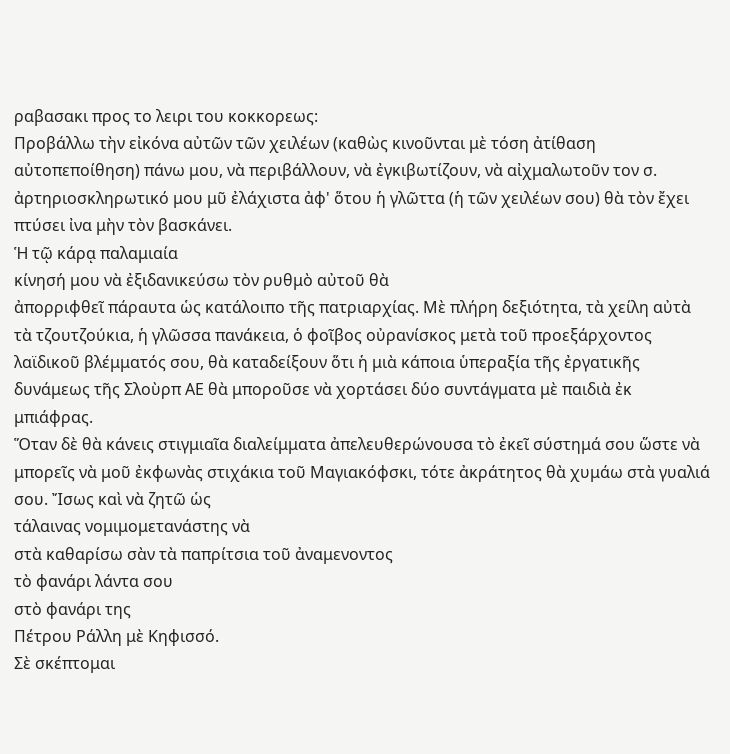ραβασακι προς το λειρι του κοκκoρεως:
Προβάλλω τὴν εἰκόνα αὐτῶν τῶν χειλέων (καθὼς κινοῦνται μὲ τόση ἀτίθαση αὐτοπεποίθηση) πάνω μου, νὰ περιβάλλουν, νὰ ἐγκιβωτίζουν, νὰ αἰχμαλωτοῦν τον σ. ἀρτηριοσκληρωτικό μου μῦ ἐλάχιστα ἀφ' ὅτου ἡ γλῶττα (ἡ τῶν χειλέων σου) θὰ τὸν ἔχει πτύσει ἰνα μὴν τὸν βασκάνει.
Ἡ τῷ κάρᾳ παλαμιαία
κίνησή μου νὰ ἐξιδανικεύσω τὸν ρυθμὸ αὐτοῦ θὰ
ἀπορριφθεῖ πάραυτα ὡς κατάλοιπο τῆς πατριαρχίας. Μὲ πλήρη δεξιότητα, τὰ χείλη αὐτὰ
τὰ τζουτζούκια, ἡ γλῶσσα πανάκεια, ὁ φοῖβος οὐρανίσκος μετὰ τοῦ προεξάρχοντος λαϊδικοῦ βλέμματός σου, θὰ καταδείξουν ὅτι ἡ μιὰ κάποια ὑπεραξία τῆς ἐργατικῆς δυνάμεως τῆς Σλοὺρπ ΑΕ θὰ μποροῦσε νὰ χορτάσει δύο συντάγματα μὲ παιδιὰ ἐκ
μπιάφρας.
Ὅταν δὲ θὰ κάνεις στιγμιαῖα διαλείμματα ἀπελευθερώνουσα τὸ ἐκεῖ σύστημά σου ὥστε νὰ μπορεῖς νὰ μοῦ ἐκφωνὰς στιχάκια τοῦ Μαγιακόφσκι, τότε ἀκράτητος θὰ χυμάω στὰ γυαλιά σου. Ἴσως καὶ νὰ ζητῶ ὡς
τάλαινας νομιμομετανάστης νὰ
στὰ καθαρίσω σὰν τὰ παπρίτσια τοῦ ἀναμενοντος
τὸ φανάρι λάντα σου
στὸ φανάρι της
Πέτρου Ράλλη μὲ Κηφισσό.
Σὲ σκέπτομαι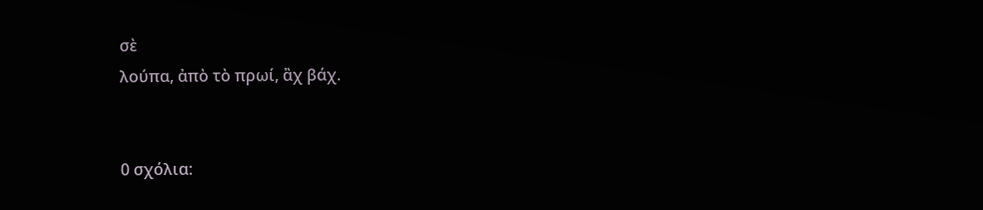σὲ
λούπα, ἀπὸ τὸ πρωί, ἂχ βάχ.


0 σχόλια: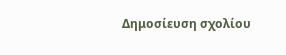Δημοσίευση σχολίου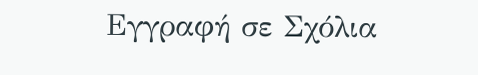Εγγραφή σε Σχόλια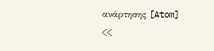ανάρτησης [Atom]
<<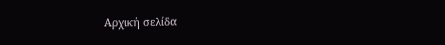Αρχική σελίδα